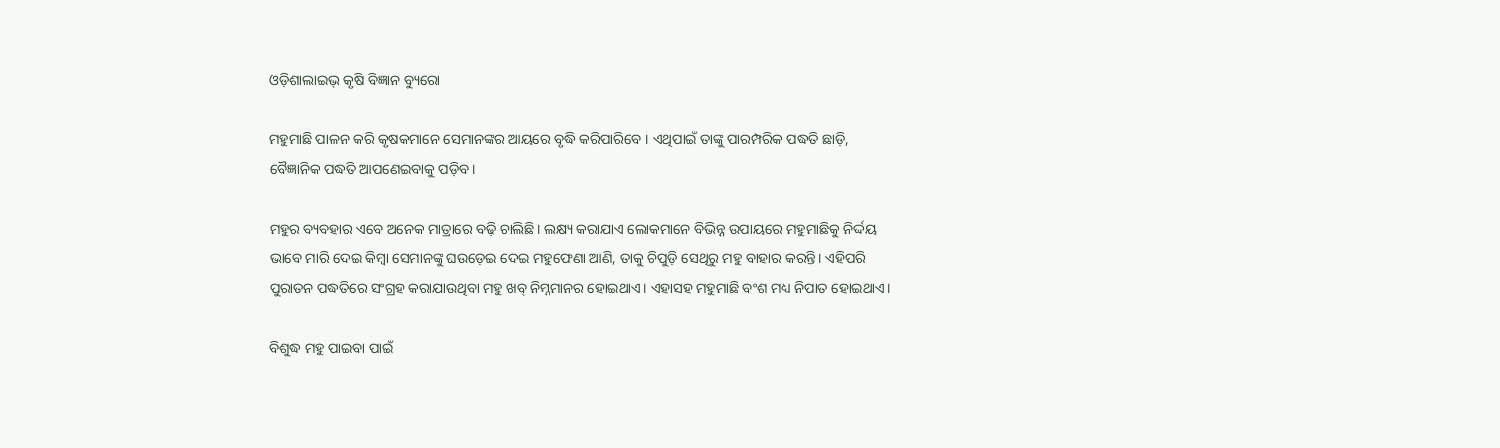ଓଡ଼ିଶାଲାଇଭ୍‌ କୃଷି ବିଜ୍ଞାନ ବ୍ୟୁରୋ

ମହୁମାଛି ପାଳନ କରି କୃଷକମାନେ ସେମାନଙ୍କର ଆୟରେ ବୃଦ୍ଧି କରିପାରିବେ । ଏଥିପାଇଁ ତାଙ୍କୁ ପାରମ୍ପରିକ ପଦ୍ଧତି ଛାଡ଼ି, ବୈଜ୍ଞାନିକ ପଦ୍ଧତି ଆପଣେଇବାକୁ ପଡ଼ିବ।

ମହୁର ବ୍ୟବହାର ଏବେ ଅନେକ ମାତ୍ରାରେ ବଢ଼ି ଚାଲିଛି। ଲକ୍ଷ୍ୟ କରାଯାଏ ଲୋକମାନେ ବିଭିନ୍ନ ଉପାୟରେ ମହୁମାଛିକୁ ନିର୍ଦ୍ଦୟ ଭାବେ ମାରି ଦେଇ କିମ୍ବା ସେମାନଙ୍କୁ ଘଉଡ଼େଇ ଦେଇ ମହୁଫେଣା ଆଣି, ତାକୁ ଚିପୁଡ଼ି ସେଥିରୁ ମହୁ ବାହାର କରନ୍ତି। ଏହିପରି ପୁରାତନ ପଦ୍ଧତିରେ ସଂଗ୍ରହ କରାଯାଉଥିବା ମହୁ ଖବ୍‌ ନିମ୍ନମାନର ହୋଇଥାଏ। ଏହାସହ ମହୁମାଛି ବଂଶ ମଧ୍ୟ ନିପାତ ହୋଇଥାଏ।

ବିଶୁଦ୍ଧ ମହୁ ପାଇବା ପାଇଁ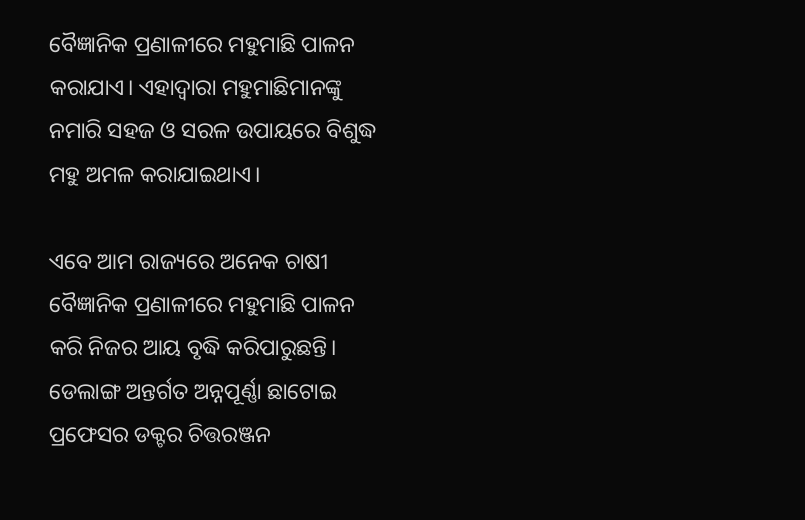ବୈଜ୍ଞାନିକ ପ୍ରଣାଳୀରେ ମହୁମାଛି ପାଳନ କରାଯାଏ। ଏହାଦ୍ୱାରା ମହୁମାଛିମାନଙ୍କୁ ନମାରି ସହଜ ଓ ସରଳ ଉପାୟରେ ବିଶୁଦ୍ଧ ମହୁ ଅମଳ କରାଯାଇଥାଏ।

ଏବେ ଆମ ରାଜ୍ୟରେ ଅନେକ ଚାଷୀ ବୈଜ୍ଞାନିକ ପ୍ରଣାଳୀରେ ମହୁମାଛି ପାଳନ କରି ନିଜର ଆୟ ବୃଦ୍ଧି କରିପାରୁଛନ୍ତି। ଡେଲାଙ୍ଗ ଅନ୍ତର୍ଗତ ଅନ୍ନପୂର୍ଣ୍ଣା ଛାଟୋଇ ପ୍ରଫେସର ଡକ୍ଟର ଚିତ୍ତରଞ୍ଜନ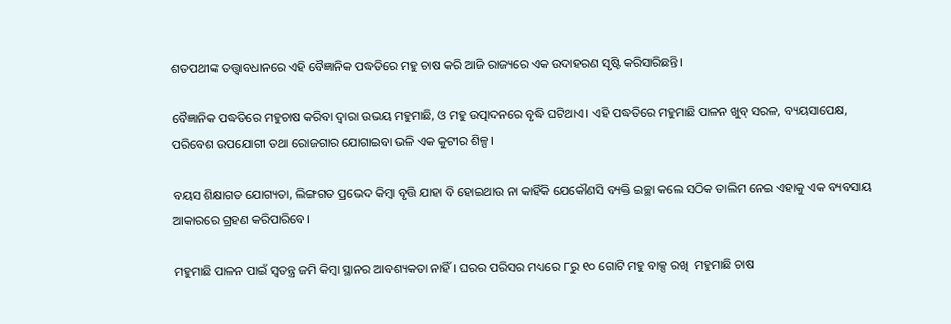ଶତପଥୀଙ୍କ ତତ୍ତ୍ୱାବଧାନରେ ଏହି ବୈଜ୍ଞାନିକ ପଦ୍ଧତିରେ ମହୁ ଚାଷ କରି ଆଜି ରାଜ୍ୟରେ ଏକ ଉଦାହରଣ ସୃଷ୍ଟି କରିସାରିଛନ୍ତି।

ବୈଜ୍ଞାନିକ ପଦ୍ଧତିରେ ମହୁଚାଷ କରିବା ଦ୍ୱାରା ଉଭୟ ମହୁମାଛି, ଓ ମହୁ ଉତ୍ପାଦନରେ ବୃଦ୍ଧି ଘଟିଥାଏ। ଏହି ପଦ୍ଧତିରେ ମହୁମାଛି ପାଳନ ଖୁବ୍‌ ସରଳ, ବ୍ୟୟସାପେକ୍ଷ, ପରିବେଶ ଉପଯୋଗୀ ତଥା ରୋଜଗାର ଯୋଗାଇବା ଭଳି ଏକ କୁଟୀର ଶିଳ୍ପ।

ବୟସ ଶିକ୍ଷାଗତ ଯୋଗ୍ୟତା, ଲିଙ୍ଗଗତ ପ୍ରଭେଦ କିମ୍ବା ବୃତ୍ତି ଯାହା ବି ହୋଇଥାଉ ନା କାହିଁକି ଯେକୌଣସି ବ୍ୟକ୍ତି ଇଚ୍ଛା କଲେ ସଠିକ ତାଲିମ ନେଇ ଏହାକୁ ଏକ ବ୍ୟବସାୟ ଆକାରରେ ଗ୍ରହଣ କରିପାରିବେ।

ମହୁମାଛି ପାଳନ ପାଇଁ ସ୍ୱତନ୍ତ୍ର ଜମି କିମ୍ବା ସ୍ଥାନର ଆବଶ୍ୟକତା ନାହିଁ। ଘରର ପରିସର ମଧ୍ୟରେ ୮ରୁ ୧୦ ଗୋଟି ମହୁ ବାକ୍ସ ରଖି  ମହୁମାଛି ଚାଷ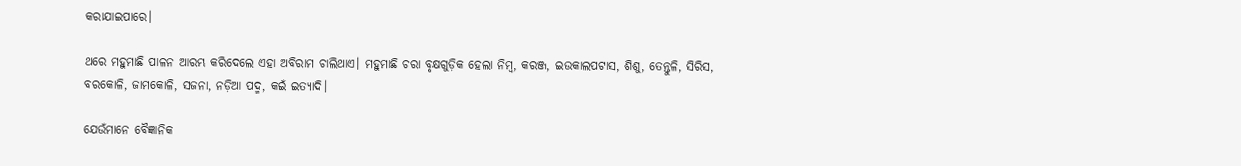କରାଯାଇପାରେ।

ଥରେ ମହୁମାଛି ପାଳନ ଆରମ୍ଭ କରିଦେଲେ ଏହା ଅବିରାମ ଚାଲିଥାଏ। ମହୁମାଛି ଚରା ବୃକ୍ଷଗୁଡ଼ିକ ହେଲା ନିମ୍ବ, କରଞ୍ଜ, ଇଉକାଲପଟାସ, ଶିଶୁ, ତେନ୍ତୁଳି, ସିରିସ, ବରକୋଳି, ଜାମକୋଳି, ସଜନା, ନଡ଼ିଆ ପଦ୍ମ, କଇଁ ଇତ୍ୟାଦି।

ଯେଉଁମାନେ ବୈଜ୍ଞାନିକ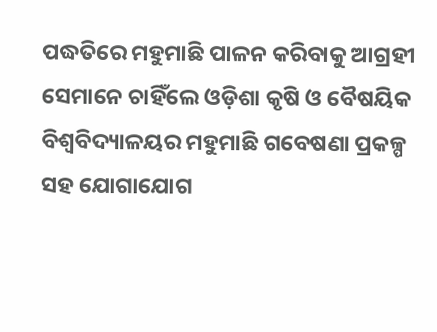ପଦ୍ଧତିରେ ମହୁମାଛି ପାଳନ କରିବାକୁ ଆଗ୍ରହୀ ସେମାନେ ଚାହିଁଲେ ଓଡ଼ିଶା କୃଷି ଓ ବୈଷୟିକ ବିଶ୍ୱବିଦ୍ୟାଳୟର ମହୁମାଛି ଗବେଷଣା ପ୍ରକଳ୍ପ ସହ ଯୋଗାଯୋଗ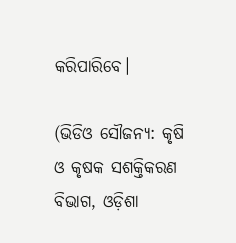କରିପାରିବେ।

(ଭିଡିଓ ସୌଜନ୍ୟ: କୃଷି ଓ କୃଷକ ସଶକ୍ତିକରଣ ବିଭାଗ, ଓଡ଼ିଶା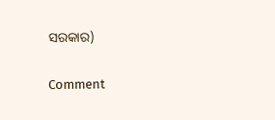ସରକାର)

Comment